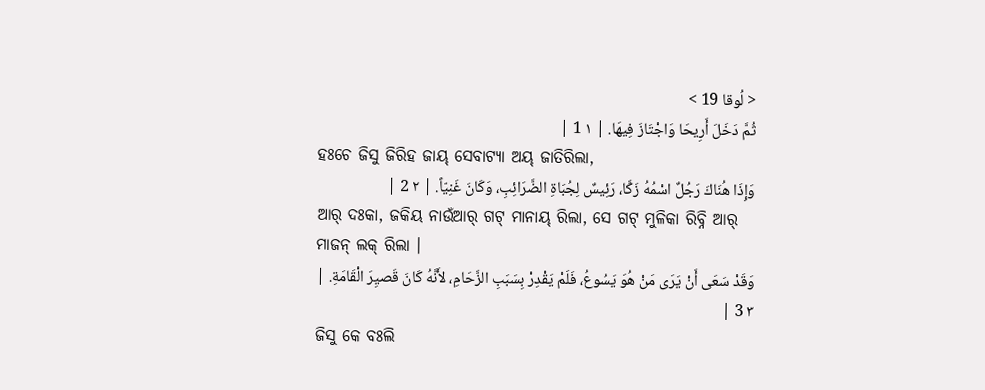< لُوقا 19 >
ثُمَّ دَخَلَ أَرِيحَا وَاجْتَازَ فِيهَا. | ١ 1 |
ହଃଚେ ଜିସୁ ଜିରିହ ଜାୟ୍ ସେବାଟ୍ୟା ଅୟ୍ ଜାତିରିଲା,
وَإِذَا هُنَاكَ رَجُلٌ اسْمُهُ زَكَّا، رَئِيسٌ لِجُبَاةِ الضَّرَائِبِ، وَكَانَ غَنِيّاً. | ٢ 2 |
ଆର୍ ଦଃକା, ଜକିୟ ନାଉଁଆର୍ ଗଟ୍ ମାନାୟ୍ ରିଲା, ସେ ଗଟ୍ ମୁଳିକା ରିବ୍ନି ଆର୍ ମାଜନ୍ ଲକ୍ ରିଲା ।
وَقَدْ سَعَى أَنْ يَرَى مَنْ هُوَ يَسُوعُ، فَلَمْ يَقْدِرْ بِسَبَبِ الزَّحَامِ، لأَنَّهُ كَانَ قَصيِرَ الْقَامَةِ. | ٣ 3 |
ଜିସୁ କେ ବଃଲି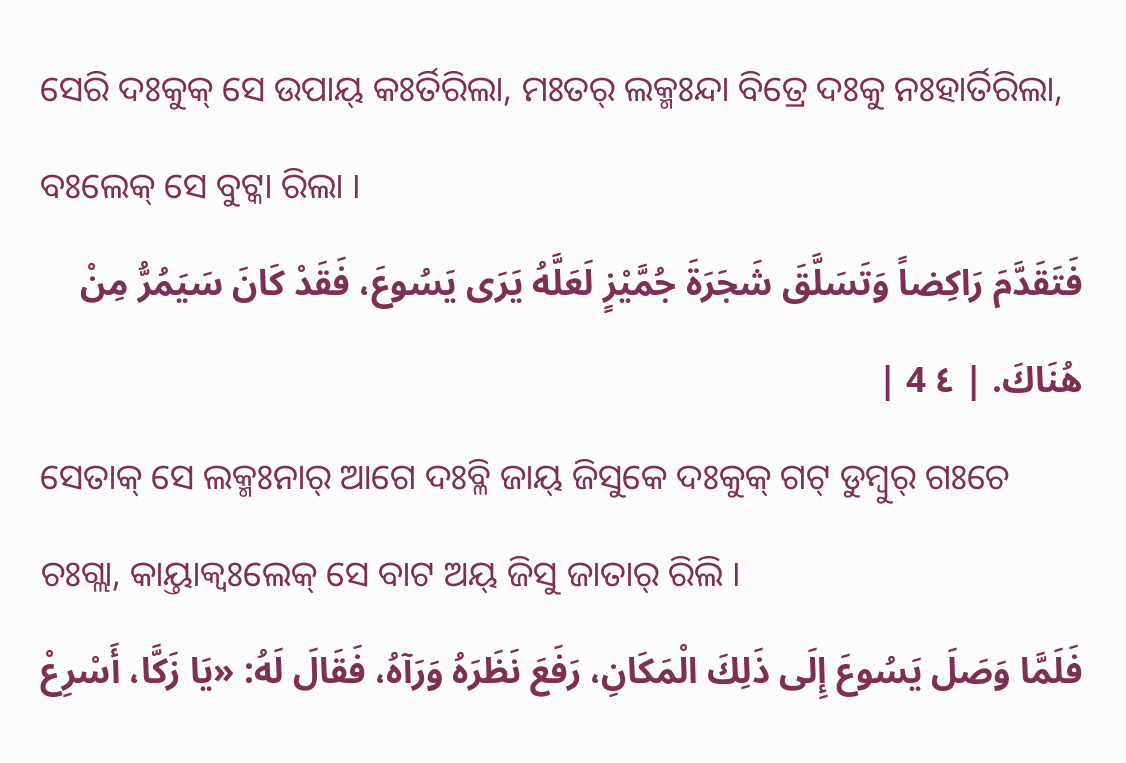ସେରି ଦଃକୁକ୍ ସେ ଉପାୟ୍ କଃର୍ତିରିଲା, ମଃତର୍ ଲକ୍ମଃନ୍ଦା ବିତ୍ରେ ଦଃକୁ ନଃହାର୍ତିରିଲା, ବଃଲେକ୍ ସେ ବୁଟ୍କା ରିଲା ।
فَتَقَدَّمَ رَاكِضاً وَتَسَلَّقَ شَجَرَةَ جُمَّيْزٍ لَعَلَّهُ يَرَى يَسُوعَ، فَقَدْ كَانَ سَيَمُرُّ مِنْ هُنَاكَ. | ٤ 4 |
ସେତାକ୍ ସେ ଲକ୍ମଃନାର୍ ଆଗେ ଦଃବ୍ଳି ଜାୟ୍ ଜିସୁକେ ଦଃକୁକ୍ ଗଟ୍ ଡୁମ୍ବୁର୍ ଗଃଚେ ଚଃଗ୍ଲା, କାୟ୍ତାକ୍ବଃଲେକ୍ ସେ ବାଟ ଅୟ୍ ଜିସୁ ଜାତାର୍ ରିଲି ।
فَلَمَّا وَصَلَ يَسُوعَ إِلَى ذَلِكَ الْمَكَانِ، رَفَعَ نَظَرَهُ وَرَآهُ، فَقَالَ لَهُ: «يَا زَكَّا، أَسْرِعْ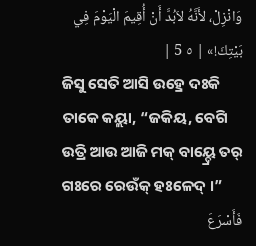وَانْزِلْ، لأَنَّهُ لاَبُدَّ أَنْ أُقِيمَ الْيَوْمَ فِي بَيْتِكَ!» | ٥ 5 |
ଜିସୁ ସେତି ଆସି ଉହ୍ରେ ଦଃକି ତାକେ କୟ୍ଲା, “ଜକିୟ, ବେଗି ଉତ୍ରି ଆଉ ଆଜି ମକ୍ ବାୟ୍ଦ୍ରେ ତର୍ ଗଃରେ ରେଉଁକ୍ ହଃଳେଦ୍ ।”
فَأَسْرَعَ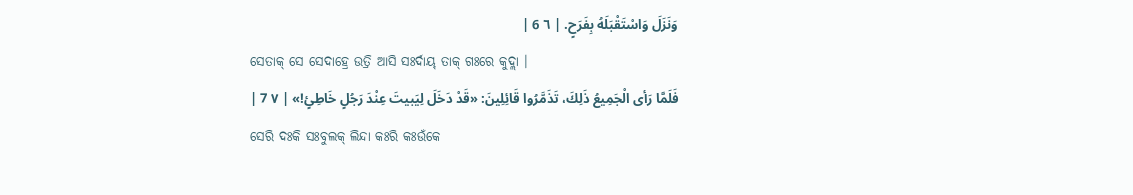وَنَزَلَ وَاسْتَقْبَلَهُ بِفَرَحٍ. | ٦ 6 |
ସେତାକ୍ ସେ ସେଦାହ୍ରେ ଉତ୍ରି ଆସି ସଃର୍ଦାୟ୍ ତାକ୍ ଗଃରେ କୁଦ୍ଲା ।
فَلَمَّا رَأى الْجَمِيعُ ذَلِكَ، تَذَمَّرُوا قَائِلِينَ: «قَدْ دَخَلَ لِيَبيتَ عِنْدَ رَجُلٍ خَاطِئٍ!» | ٧ 7 |
ସେରି ଦଃକି ସଃବୁଲକ୍ ଲିନ୍ଦା କଃରି କଃଉଁକେ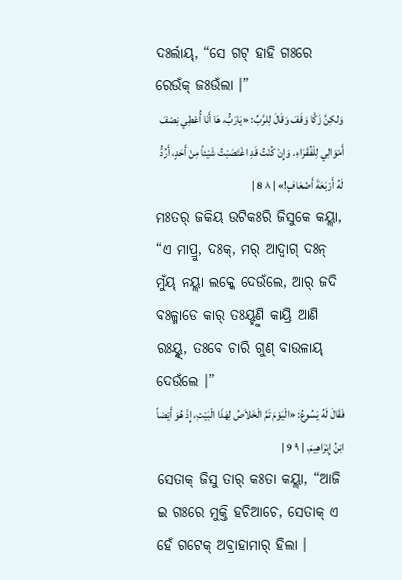ଦଃର୍ଲାୟ୍, “ସେ ଗଟ୍ ହାହି ଗଃରେ ରେଉଁକ୍ ଜଃଉଁଲା ।”
وَلكِنَّ زَكَّا وَقَفَ وَقَالَ لِلرَّبِّ: «يَارَبُّ، هَا أَنَا أُعْطِي نِصْفَ أَمْوَالِي لِلْفُقَرَاءِ. وَإِنْ كُنْتُ قَدِ اغْتَصَبْتُ شَيْئاً مِنْ أَحَدٍ، أَرُدُّ لَهُ أَرْبَعَةَ أَضْعَافٍ!» | ٨ 8 |
ମଃତର୍ ଜକିୟ ଉଟିକଃରି ଜିସୁକେ କୟ୍ଲା, “ଏ ମାପ୍ରୁ, ଦଃକ୍, ମର୍ ଆଦ୍ବାଗ୍ ଦଃନ୍ ମୁଁୟ୍ ନୟ୍ଲା ଲକ୍କେ ଦେଉଁଲେ, ଆର୍ ଜଦି ବଃଳ୍ମାଡେ କାର୍ ତଃୟ୍ହୁଣି କାୟ୍ରି ଆଣି ରଃୟ୍ନ୍ଦ୍, ତଃବେ ଚାରି ଗୁଣ୍ ବାଉଳାୟ୍ ଦେଉଁଲେ ।”
فَقَالَ لَهُ يَسُوعُ: «الْيَوْمَ تَمَّ الْخَلاَصُ لِهَذَا الْبَيْتِ، إِذْ هُوَ أَيْضاً ابْنُ إِبْرَاهِيمَ. | ٩ 9 |
ସେତାକ୍ ଜିସୁ ତାର୍ କଃତା କୟ୍ଲା, “ଆଜି ଇ ଗଃରେ ମୁକ୍ତି ହଚିଆଚେ, ସେତାକ୍ ଏ ହେଁ ଗଟେକ୍ ଅବ୍ରାହାମାର୍ ହିଲା ।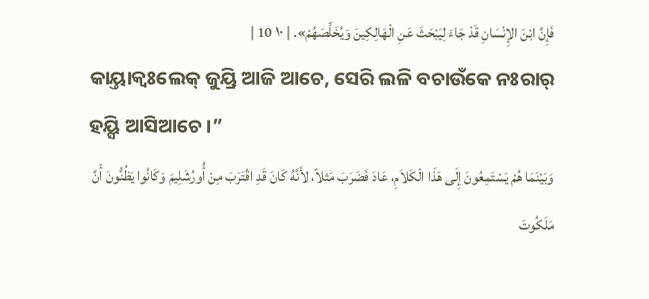فَإِنَّ ابْنَ الإِنْسَانِ قَدْ جَاءَ لِيَبْحَثَ عَنِ الْهَالِكِينَ وَيُخَلِّصَهُمْ». | ١٠ 10 |
କାୟ୍ତାକ୍ବଃଲେକ୍ ଜୁୟ୍ରି ଆଜି ଆଚେ, ସେରି ଲଳି ବଚାଉଁକେ ନଃରାର୍ ହୟ୍ସି ଆସିଆଚେ ।”
وَبَيْنَمَا هُمْ يَسْتَمِعُونَ إِلَى هَذَا الْكَلاَمِ، عَادَ فَضَرَبَ مَثلاً، لأَنَّهُ كَانَ قَدِ اقْتَرَبَ مِنْ أُورُشَلِيمَ وَكَانُوا يَظُنُّونَ أَنَّ مَلَكُوتَ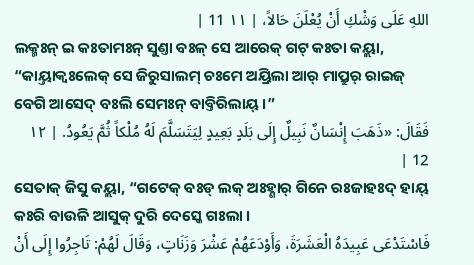اللهِ عَلَى وَشْكِ أَنْ يُعْلَنَ حَالاً، | ١١ 11 |
ଲକ୍ମଃନ୍ ଇ କଃତାମଃନ୍ ସୁଣ୍ତା ବଃଳ୍ ସେ ଆରେକ୍ ଗଟ୍ କଃତା କୟ୍ଲା, “କାୟ୍ତାକ୍ବଃଲେକ୍ ସେ ଜିରୁସାଲମ୍ ଚଃମେ ଅୟ୍ରିଲା ଆର୍ ମାପ୍ରୁର୍ ରାଇଜ୍ ବେଗି ଆସେଦ୍ ବଃଲି ସେମଃନ୍ ବାବ୍ତିରିଲାୟ୍ ।”
فَقَالَ: «ذَهَبَ إِنْسَانٌ نَبِيلٌ إِلَى بَلَدٍ بَعِيدٍ لِيَتَسَلَّمَ لَهُ مُلْكاً ثُمَّ يَعُودُ. | ١٢ 12 |
ସେତାକ୍ ଜିସୁ କୟ୍ଲା, “ଗଟେକ୍ ବଃଡ୍ ଲକ୍ ଅଃହ୍ଣାର୍ ଗିନେ ରଃଜାହଃଦ୍ ହାୟ୍ କଃରି ବାଉଳି ଆସୁକ୍ ଦୁରି ଦେସ୍କେ ଗଃଲା ।
فَاسْتَدْعَى عَبِيدَهُ الْعَشَرَةَ، وَأَوْدَعَهُمْ عَشْرَ وَزَنَاتٍ، وَقَالَ لَهُمْ: تَاجِرُوا إِلَى أَنْ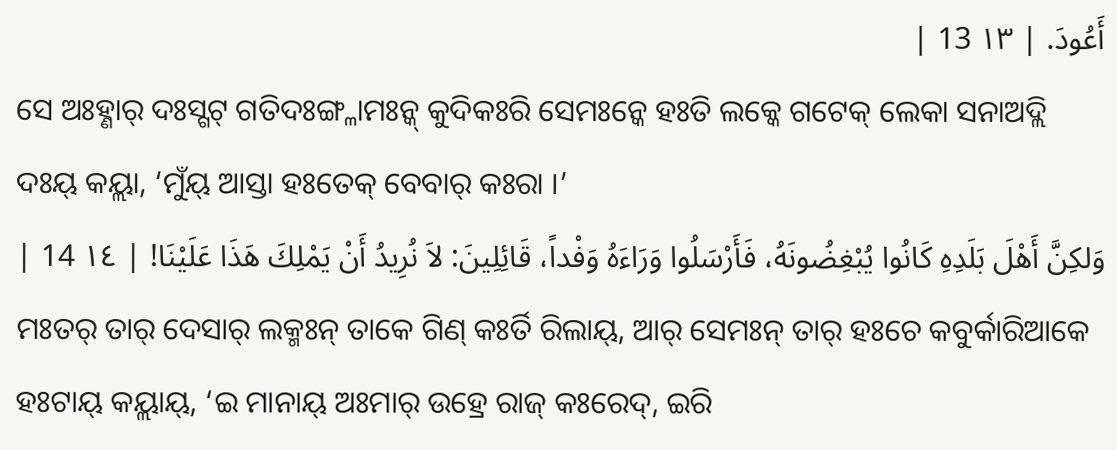أَعُودَ. | ١٣ 13 |
ସେ ଅଃହ୍ଣାର୍ ଦଃସ୍ଗଟ୍ ଗତିଦଃଙ୍ଗ୍ଳାମଃନ୍କ୍ କୁଦିକଃରି ସେମଃନ୍କେ ହଃତି ଲକ୍କେ ଗଟେକ୍ ଲେକା ସନାଅଦ୍ଲି ଦଃୟ୍ କୟ୍ଲା, ‘ମୁଁୟ୍ ଆସ୍ତା ହଃତେକ୍ ବେବାର୍ କଃରା ।’
وَلكِنَّ أَهْلَ بَلَدِهِ كَانُوا يُبْغِضُونَهُ، فَأَرْسَلُوا وَرَاءَهُ وَفْداً، قَائِلِينَ: لاَ نُرِيدُ أَنْ يَمْلِكَ هَذَا عَلَيْنَا! | ١٤ 14 |
ମଃତର୍ ତାର୍ ଦେସାର୍ ଲକ୍ମଃନ୍ ତାକେ ଗିଣ୍ କଃର୍ତି ରିଲାୟ୍, ଆର୍ ସେମଃନ୍ ତାର୍ ହଃଚେ କବୁର୍କାରିଆକେ ହଃଟାୟ୍ କୟ୍ଲାୟ୍, ‘ଇ ମାନାୟ୍ ଅଃମାର୍ ଉହ୍ରେ ରାଜ୍ କଃରେଦ୍, ଇରି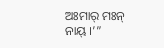ଅଃମାର୍ ମଃନ୍ ନାୟ୍ ।’”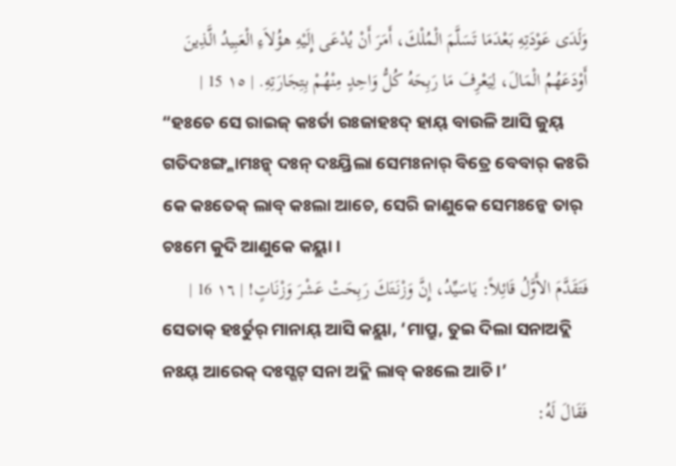وَلَدَى عَوْدَتِهِ بَعْدَمَا تَسَلَّمَ الْمُلْكَ، أَمَرَ أَنْ يُدْعَى إِلَيْهِ هؤُلاَءِ الْعَبِيدُ الَّذِينَ أَوْدَعَهُمُ الْمَالَ، لِيَعْرِفَ مَا رَبِحَهُ كُلُّ وَاحِدٍ مِنْهُمْ بِتِجَارَتِهِ. | ١٥ 15 |
“ହଃଚେ ସେ ରାଇଜ୍ କଃର୍ତା ରଃଜାହଃଦ୍ ହାୟ୍ ବାଉଳି ଆସି ଜୁୟ୍ ଗତିଦଃଙ୍ଗ୍ଳାମଃନ୍କ୍ ଦଃନ୍ ଦଃୟ୍ରିଲା ସେମଃନାର୍ ବିତ୍ରେ ବେବାର୍ କଃରି କେ କଃତେକ୍ ଲାବ୍ କଃଲା ଆଚେ, ସେରି ଜାଣୁକେ ସେମଃନ୍କେ ତାର୍ ଚଃମେ କୁଦି ଆଣୁକେ କୟ୍ଲା ।
فَتَقَدَّمَ الأَوَّلُ قَائِلاً: يَاسَيِّدُ، إِنَّ وَزْنَتَكَ رَبِحَتْ عَشْرَ وَزْنَاتٍ! | ١٦ 16 |
ସେତାକ୍ ହଃର୍ତୁର୍ ମାନାୟ୍ ଆସି କୟ୍ଲା, ‘ମାପ୍ରୁ, ତୁଇ ଦିଲା ସନାଅଦ୍ଲି ନଃୟ୍ ଆରେକ୍ ଦଃସ୍ଗଟ୍ ସନା ଅଦ୍ଲି ଲାବ୍ କଃଲେ ଆଚି ।’
فَقَالَ لَهُ: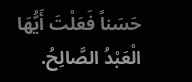حَسَناً فَعَلْتَ أَيُّهَا الْعَبْدُ الصَّالِحُ.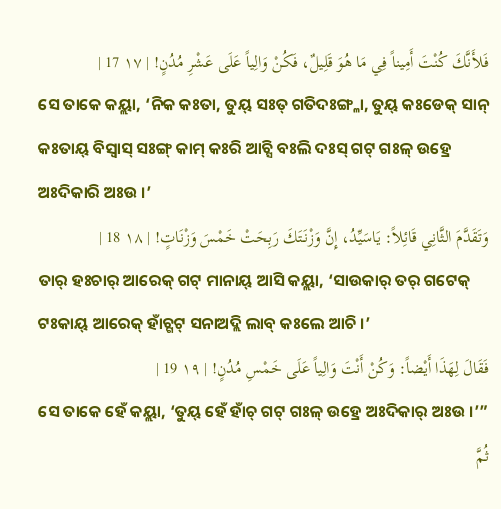فَلأَنَّكَ كُنْتَ أَمِيناً فِي مَا هُوَ قَلِيلٌ، فَكُنْ وَالِياً عَلَى عَشْرِ مُدُنٍ! | ١٧ 17 |
ସେ ତାକେ କୟ୍ଲା, ‘ନିକ କଃତା, ତୁୟ୍ ସଃତ୍ ଗତିଦଃଙ୍ଗ୍ଳା, ତୁୟ୍ କଃଡେକ୍ ସାନ୍ କଃତାୟ୍ ବିସ୍ୱାସ୍ ସଃଙ୍ଗ୍ କାମ୍ କଃରି ଆଚ୍ସି ବଃଲି ଦଃସ୍ ଗଟ୍ ଗଃଳ୍ ଉହ୍ରେ ଅଃଦିକାରି ଅଃଉ ।’
وَتَقَدَّمَ الثَّانِي قَائِلاً: يَاسَيِّدُ، إِنَّ وَزْنَتَكَ رَبِحَتْ خَمْسَ وَزْنَاتٍ! | ١٨ 18 |
ତାର୍ ହଃଚାର୍ ଆରେକ୍ ଗଟ୍ ମାନାୟ୍ ଆସି କୟ୍ଲା, ‘ସାଉକାର୍ ତର୍ ଗଟେକ୍ ଟଃକାୟ୍ ଆରେକ୍ ହାଁଚ୍ଗଟ୍ ସନାଅଦ୍ଲି ଲାବ୍ କଃଲେ ଆଚି ।’
فَقَالَ لِهَذَا أَيْضاً: وَكُنْ أَنْتَ وَالِياً عَلَى خَمْسِ مُدُنٍ! | ١٩ 19 |
ସେ ତାକେ ହେଁ କୟ୍ଲା, ‘ତୁୟ୍ ହେଁ ହାଁଚ୍ ଗଟ୍ ଗଃଳ୍ ଉହ୍ରେ ଅଃଦିକାର୍ ଅଃଉ ।’”
ثُمَّ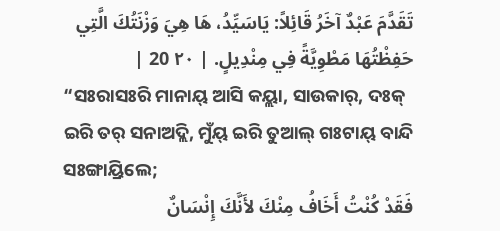تَقَدَّمَ عَبْدٌ آخَرُ قَائِلاً: يَاسَيِّدُ، هَا هِيَ وَزْنَتُكَ الَّتِي حَفِظْتُهَا مَطْوِيَّةً فِي مِنْدِيلٍ. | ٢٠ 20 |
“ସଃରାସଃରି ମାନାୟ୍ ଆସି କୟ୍ଲା, ସାଉକାର୍, ଦଃକ୍ ଇରି ତର୍ ସନାଅଦ୍ଲି, ମୁଁୟ୍ ଇରି ତୁଆଲ୍ ଗଃଟାୟ୍ ବାନ୍ଦି ସଃଙ୍ଗାୟ୍ରିଲେ;
فَقَدْ كُنْتُ أَخَافُ مِنْكَ لأَنَّكَ إِنْسَانٌ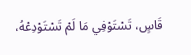قَاسٍ، تَسْتَوْفِي مَا لَمْ تَسْتَوْدِعْهُ،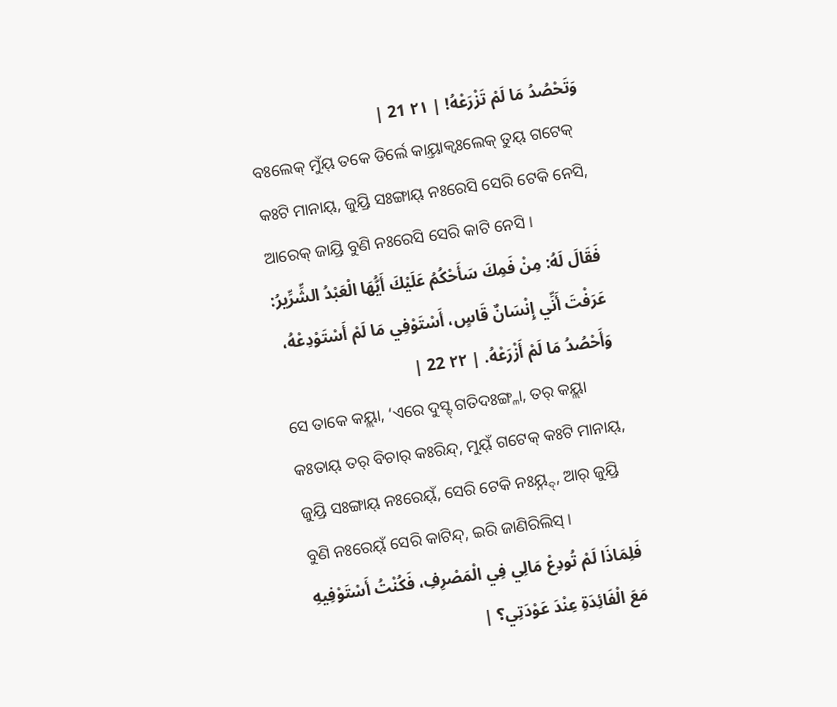وَتَحْصُدُ مَا لَمْ تَزْرَعْهُ! | ٢١ 21 |
ବଃଲେକ୍ ମୁଁୟ୍ ତକେ ଡିର୍ଲେ କାୟ୍ତାକ୍ବଃଲେକ୍ ତୁୟ୍ ଗଟେକ୍ କଃଟି ମାନାୟ୍, ଜୁୟ୍ରି ସଃଙ୍ଗାୟ୍ ନଃରେସି ସେରି ଟେକି ନେସି, ଆରେକ୍ ଜାୟ୍ରି ବୁଣି ନଃରେସି ସେରି କାଟି ନେସି ।
فَقَالَ لَهُ: مِنْ فَمِكَ سَأَحْكُمُ عَلَيْكَ أَيُّهَا الْعَبْدُ الشِّرِّيرُ: عَرَفْتَ أَنِّي إِنْسَانٌ قَاسٍ، أَسْتَوْفِي مَا لَمْ أَسْتَوْدِعْهُ، وَأَحْصُدُ مَا لَمْ أَزْرَعْهُ. | ٢٢ 22 |
ସେ ତାକେ କୟ୍ଲା, ‘ଏରେ ଦୁସ୍ଟ୍ ଗତିଦଃଙ୍ଗ୍ଳା, ତର୍ କୟ୍ଲା କଃତାୟ୍ ତର୍ ବିଚାର୍ କଃରିନ୍ଦ୍, ମୁୟ୍ଁ ଗଟେକ୍ କଃଟି ମାନାୟ୍, ଜୁୟ୍ରି ସଃଙ୍ଗାୟ୍ ନଃରେୟ୍ଁ, ସେରି ଟେକି ନଃୟ୍ନ୍ଦ୍, ଆର୍ ଜୁୟ୍ରି ବୁଣି ନଃରେୟ୍ଁ ସେରି କାଟିନ୍ଦ୍, ଇରି ଜାଣିରିଲିସ୍ ।
فَلِمَاذَا لَمْ تُودِعْ مَالِي فِي الْمَصْرِفِ، فَكُنْتُ أَسْتَوْفِيهِ مَعَ الْفَائِدَةِ عِنْدَ عَوْدَتِي؟ |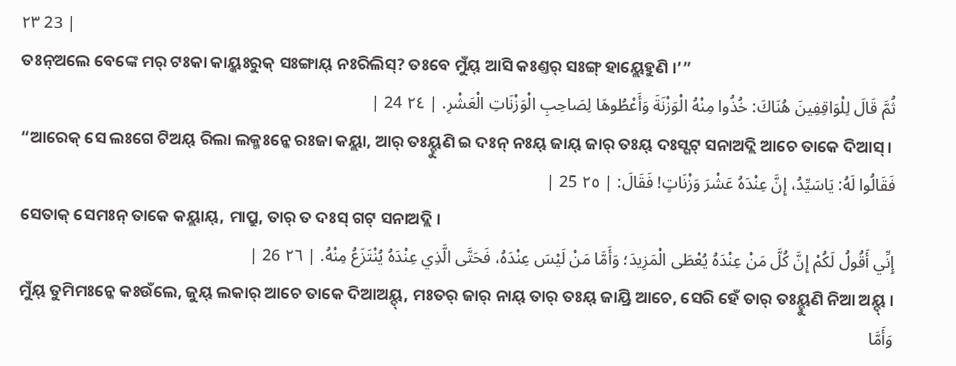٢٣ 23 |
ତଃନ୍ଅଲେ ବେଙ୍କେ ମର୍ ଟଃକା କାୟ୍କଃରୁକ୍ ସଃଙ୍ଗାୟ୍ ନଃରିଲିସ୍? ତଃବେ ମୁଁୟ୍ ଆସି କଃଣ୍ତର୍ ସଃଙ୍ଗ୍ ହାୟ୍ଲେହୁଣି ।’”
ثُمَّ قَالَ لِلْوَاقِفِينَ هُنَاكَ: خُذُوا مِنْهُ الْوَزْنَةَ وَأَعْطُوهَا لِصَاحِبِ الْوَزْنَاتِ الْعَشْرِ. | ٢٤ 24 |
“ଆରେକ୍ ସେ ଲଃଗେ ଟିଅୟ୍ ରିଲା ଲକ୍ମଃନ୍କେ ରଃଜା କୟ୍ଲା, ଆର୍ ତଃୟ୍ହୁଣି ଇ ଦଃନ୍ ନଃୟ୍ ଜାୟ୍ ଜାର୍ ତଃୟ୍ ଦଃସ୍ଗଟ୍ ସନାଅଦ୍ଲି ଆଚେ ତାକେ ଦିଆସ୍ ।
فَقَالُوا لَهُ: يَاسَيِّدُ، إِنَّ عِنْدَهُ عَشْرَ وَزْنَاتٍ! فَقَالَ: | ٢٥ 25 |
ସେତାକ୍ ସେମଃନ୍ ତାକେ କୟ୍ଲାୟ୍, ମାପ୍ରୁ, ତାର୍ ତ ଦଃସ୍ ଗଟ୍ ସନାଅଦ୍ଲି ।
إِنِّي أَقُولُ لَكُمْ إِنَّ كُلَّ مَنْ عِنْدَهُ يُعْطَى الْمَزِيدَ؛ وَأَمَّا مَنْ لَيْسَ عِنْدَهُ، فَحَتَّى الَّذِي عِنْدَهُ يُنْتَزَعُ مِنْهُ. | ٢٦ 26 |
ମୁଁୟ୍ ତୁମିମଃନ୍କେ କଃଉଁଲେ, ଜୁୟ୍ ଲକାର୍ ଆଚେ ତାକେ ଦିଆଅୟ୍ଦ୍, ମଃତର୍ ଜାର୍ ନାୟ୍ ତାର୍ ତଃୟ୍ ଜାୟ୍ରି ଆଚେ, ସେରି ହେଁ ତାର୍ ତଃୟ୍ହୁଣି ନିଆ ଅୟ୍ଦ୍ ।
وَأَمَّا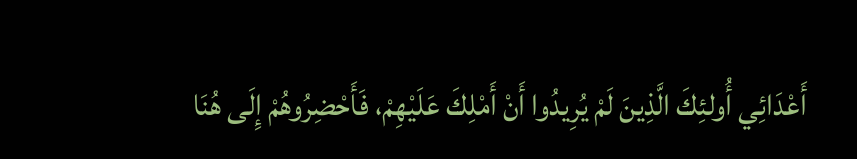أَعْدَائِي أُولئِكَ الَّذِينَ لَمْ يُرِيدُوا أَنْ أَمْلِكَ عَلَيْهِمْ، فَأَحْضِرُوهُمْ إِلَى هُنَا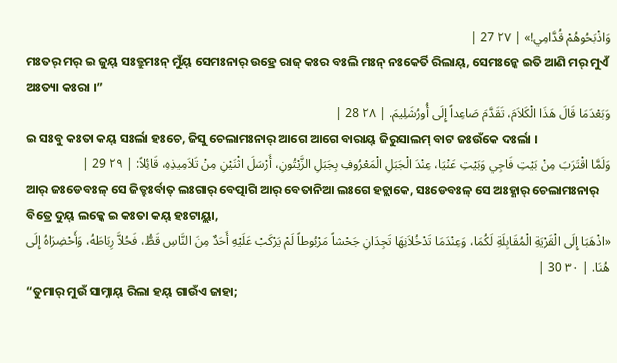وَاذْبَحُوهُمْ قُدَّامِي!» | ٢٧ 27 |
ମଃତର୍ ମର୍ ଇ ଜୁୟ୍ ସଃତ୍ରୁମଃନ୍ ମୁଁୟ୍ ସେମଃନାର୍ ଉହ୍ରେ ରାଜ୍ କଃର ବଃଲି ମଃନ୍ ନଃକେର୍ତି ରିଲାୟ୍, ସେମଃନ୍କେ ଇତି ଆଣି ମର୍ ମୁଏଁ ଅଃତ୍ୟା କଃରା ।”
وَبَعْدَمَا قَالَ هَذَا الْكَلاَمَ، تَقَدَّمَ صَاعِداً إِلَى أُورُشَلِيمَ. | ٢٨ 28 |
ଇ ସଃବୁ କଃତା କୟ୍ ସଃର୍ଲା ହଃଚେ, ଜିସୁ ଚେଲାମଃନାର୍ ଆଗେ ଆଗେ ବାରାୟ୍ ଜିରୁସାଲମ୍ ବାଟ ଜଃଉଁକେ ଦଃର୍ଲା ।
وَلَمَّا اقْتَرَبَ مِنْ بَيْتِ فَاجِي وَبَيْتِ عَنْيَا، عِنْدَ الْجَبَلِ الْمَعْرُوفِ بِجَبَلِ الزَّيْتُونِ، أَرْسَلَ اثْنَيْنِ مِنْ تَلاَمِيذِهِ، قَائِلاً: | ٢٩ 29 |
ଆର୍ ଜଃଡେବଃଳ୍ ସେ ଜିତ୍ହଃର୍ବାତ୍ ଲଃଗାର୍ ବେତ୍ପାଗି ଆର୍ ବେତାନିଆ ଲଃଗେ ହଚ୍ଲାକେ, ସଃଡେବଃଳ୍ ସେ ଅଃହ୍ଣାର୍ ଚେଲାମଃନାର୍ ବିତ୍ରେ ଦୁୟ୍ ଲକ୍କେ ଇ କଃତା କୟ୍ ହଃଟାୟ୍ଲା,
«اذْهَبَا إِلَى الْقَرْيَةِ الْمُقَابِلَةِ لَكُمَا، وَعِنْدَمَا تَدْخُلاَنِهَا تَجِدَانِ جَحْشاً مَرْبُوطاً لَمْ يَرْكَبْ عَلَيْهِ أَحَدٌ مِنَ النَّاسِ قَطُّ، فَحُلاَّ رِبَاطَهُ، وَأَحْضِرَاهُ إِلَى هُنَا. | ٣٠ 30 |
“ତୁମାର୍ ମୁଉଁ ସାମ୍ନାୟ୍ ରିଲା ହୟ୍ ଗାଉଁଏ ଜାହା;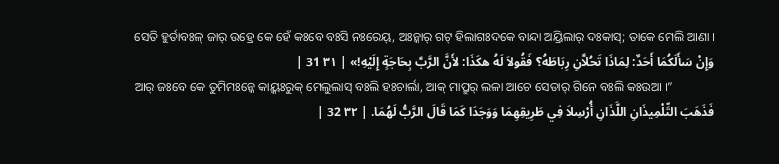ସେତି ହୁର୍ତାବଃଳ୍ ଜାର୍ ଉହ୍ରେ କେ ହେଁ କଃବେ ବଃସି ନଃରେୟ୍, ଅଃନ୍କାର୍ ଗଟ୍ ହିଲାଗଃଦକେ ବାନ୍ଦା ଅୟ୍ରିଲାର୍ ଦଃକାସ୍; ତାକେ ମେଲି ଆଣା ।
وَإِنْ سَأَلَكُمَا أَحَدٌ: لِمَاذَا تَحُلاَّنِ رِبَاطَهُ؟ فَقُولاَ لَهُ هكَذَا: لأَنَّ الرَّبَّ بِحَاجَةٍ إِلَيْهِ!» | ٣١ 31 |
ଆର୍ ଜଃବେ କେ ତୁମିମଃନ୍କେ କାୟ୍କଃରୁକ୍ ମେଲୁଲାସ୍ ବଃଲି ହଃଚାର୍ଲା, ଆକ୍ ମାପ୍ରୁର୍ ଲଳା ଆଚେ ସେତାର୍ ଗିନେ ବଃଲି କଃଉଆ ।”
فَذَهَبَ التِّلْمِيذَانِ اللَّذَانِ أُرْسِلاَ فِي طَرِيقِهِمَا وَوَجَدَا كَمَا قَالَ الرَّبُّ لَهُمَا. | ٣٢ 32 |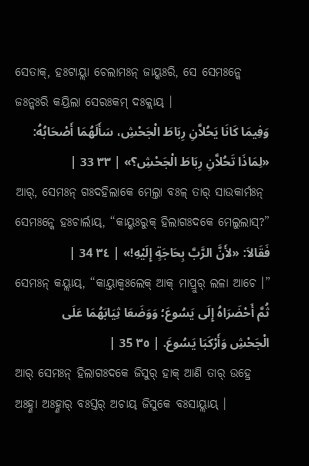ସେତାକ୍, ହଃଟାୟ୍ଲା ଚେଲାମଃନ୍ ଜାୟ୍କଃରି, ସେ ସେମଃନ୍କେ ଜଃନ୍କଃରି କୟ୍ରିଲା ସେରଃକମ୍ ଦଃକ୍ଲାୟ୍ ।
وَفِيمَا كَانَا يَحُلاَّنِ رِبَاطَ الْجَحْشِ، سَأَلَهُمَا أَصْحَابُهُ: «لِمَاذَا تَحُلاَّنِ رِبَاطَ الْجَحْشِ؟» | ٣٣ 33 |
ଆର୍, ସେମଃନ୍ ଗଃଦହିଲାକେ ମେଲ୍ତା ବଃଳ୍ ତାର୍ ସାଉକାର୍ମଃନ୍ ସେମଃନ୍କେ ହଃଚାର୍ଲାୟ୍, “କାୟ୍କଃରୁକ୍ ହିଲାଗଃଦକେ ମେଲୁଲାସ୍?”
فَقَالاَ: «لأَنَّ الرَّبَّ بِحَاجَةٍ إِلَيْهِ!» | ٣٤ 34 |
ସେମଃନ୍ କୟ୍ଲାୟ୍, “କାୟ୍ତାକ୍ବଃଲେକ୍ ଆକ୍ ମାପ୍ରୁର୍ ଲଳା ଆଚେ ।”
ثُمَّ أَحْضَرَاهُ إِلَى يَسُوعَ؛ وَوَضَعَا ثِيَابَهُمَا عَلَى الْجَحْشِ وَأَرْكَبَا يَسُوعَ. | ٣٥ 35 |
ଆର୍ ସେମଃନ୍ ହିଲାଗଃଦକେ ଜିସୁର୍ ହାକ୍ ଆଣି ତାର୍ ଉହ୍ରେ ଅଃହ୍ଣା ଅଃହ୍ଣାର୍ ବଃସ୍ତର୍ ଅଚାୟ୍ ଜିସୁକେ ବଃସାୟ୍ଲାୟ୍ ।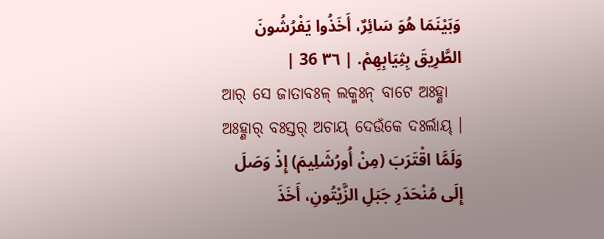وَبَيْنَمَا هُوَ سَائِرٌ، أَخَذُوا يَفْرُشُونَ الطَّرِيقَ بِثِيَابِهِمْ. | ٣٦ 36 |
ଆର୍ ସେ ଜାତାବଃଳ୍ ଲକ୍ମଃନ୍ ବାଟେ ଅଃହ୍ଣା ଅଃହ୍ଣାର୍ ବଃସ୍ତର୍ ଅଚାୟ୍ ଦେଉଁକେ ଦଃର୍ଲାୟ୍ ।
وَلَمَّا اقْتَرَبَ (مِنْ أُورُشَلِيمَ) إِذْ وَصَلَ إِلَى مُنْحَدَرِ جَبَلِ الزَّيْتُونِ، أَخَذَ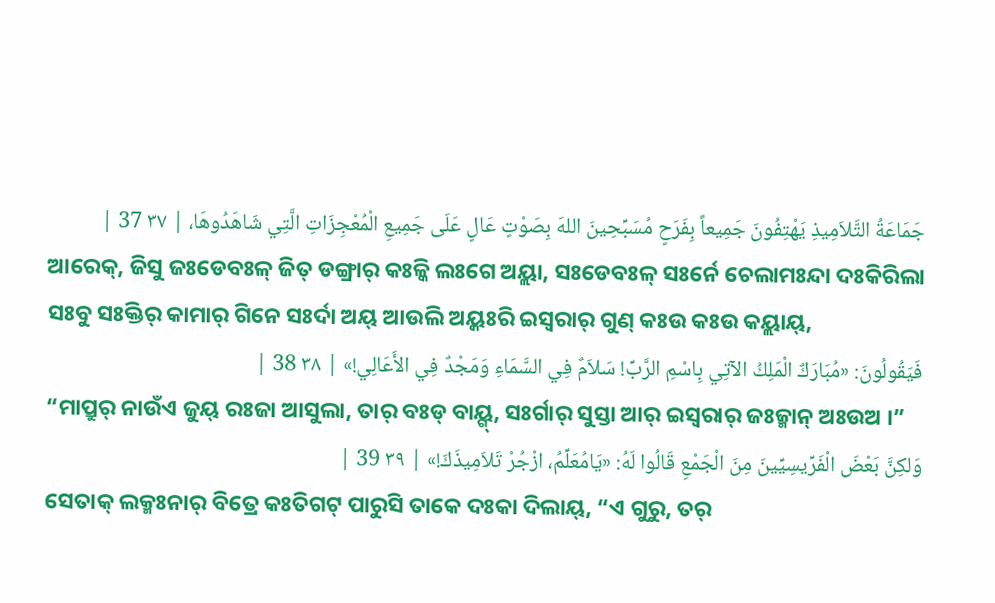جَمَاعَةُ التَّلاَمِيذِ يَهْتِفُونَ جَمِيعاً بِفَرَحٍ مُسَبِّحِينَ اللهَ بِصَوْتٍ عَالٍ عَلَى جَمِيعِ الْمُعْجِزَاتِ الَّتِي شَاهَدُوهَا، | ٣٧ 37 |
ଆରେକ୍, ଜିସୁ ଜଃଡେବଃଳ୍ ଜିତ୍ ଡଙ୍ଗ୍ରାର୍ କଃଳ୍କି ଲଃଗେ ଅୟ୍ଲା, ସଃଡେବଃଳ୍ ସଃର୍ନେ ଚେଲାମଃନ୍ଦା ଦଃକିରିଲା ସଃବୁ ସଃକ୍ତିର୍ କାମାର୍ ଗିନେ ସଃର୍ଦା ଅୟ୍ ଆଉଲି ଅୟ୍କଃରି ଇସ୍ୱରାର୍ ଗୁଣ୍ କଃଉ କଃଉ କୟ୍ଲାୟ୍,
فَيَقُولُونَ: «مُبَارَكٌ الْمَلِكُ الآتِي بِاسْمِ الرَّبِّ! سَلاَمٌ فِي السَّمَاءِ وَمَجْدٌ فِي الأَعَالِي!» | ٣٨ 38 |
“ମାପ୍ରୁର୍ ନାଉଁଏ ଜୁୟ୍ ରଃଜା ଆସୁଲା, ତାର୍ ବଃଡ୍ ବାୟ୍ଗ୍, ସଃର୍ଗାର୍ ସୁସ୍ତା ଆର୍ ଇସ୍ୱରାର୍ ଜଃଜ୍ମାନ୍ ଅଃଉଅ ।”
وَلكِنَّ بَعْضَ الْفَرِّيسِيِّينَ مِنَ الْجَمْعِ قَالُوا لَهُ: «يَامُعَلِّمُ، ازْجُرْ تَلاَمِيذَكَ!» | ٣٩ 39 |
ସେତାକ୍ ଲକ୍ମଃନାର୍ ବିତ୍ରେ କଃତିଗଟ୍ ପାରୁସି ତାକେ ଦଃକା ଦିଲାୟ୍, “ଏ ଗୁରୁ, ତର୍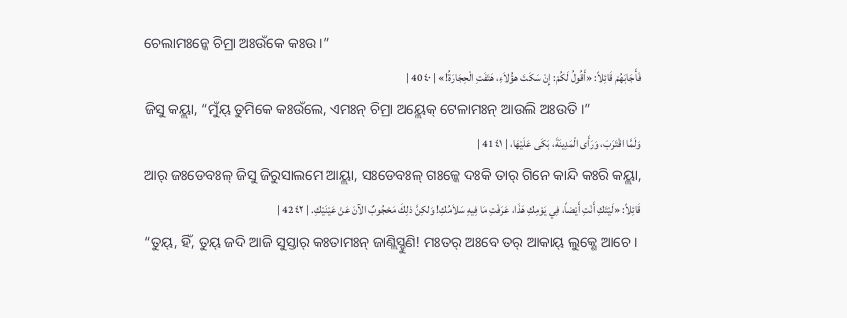ଚେଲାମଃନ୍କେ ଚିମ୍ରା ଅଃଉଁକେ କଃଉ ।”
فَأَجَابَهُمْ قَائِلاً: «أَقُولُ لَكُمْ: إِنْ سَكَتَ هؤُلاَءِ، هَتَفَتِ الْحِجَارَةُ!» | ٤٠ 40 |
ଜିସୁ କୟ୍ଲା, “ମୁଁୟ୍ ତୁମିକେ କଃଉଁଲେ, ଏମଃନ୍ ଚିମ୍ରା ଅୟ୍ଲେକ୍ ଟେଳାମଃନ୍ ଆଉଲି ଅଃଉତି ।”
وَلَمَّا اقْتَرَبَ، وَرَأَى الْمَدِينَةَ، بَكَى عَلَيْهَا، | ٤١ 41 |
ଆର୍ ଜଃଡେବଃଳ୍ ଜିସୁ ଜିରୁସାଲମେ ଆୟ୍ଲା, ସଃଡେବଃଳ୍ ଗଃଳ୍କେ ଦଃକି ତାର୍ ଗିନେ କାନ୍ଦି କଃରି କୟ୍ଲା,
قَائِلاً: «لَيْتَكِ أَنْتِ أَيْضاً، فِي يَوْمِكِ هَذَا، عَرَفْتِ مَا فِيهِ سَلاَمُكِ! وَلكِنَّ ذلِكَ مَحْجُوبٌ الآنَ عَنْ عَيْنَيْكِ. | ٤٢ 42 |
“ତୁୟ୍, ହିଁ, ତୁୟ୍ ଜଦି ଆଜି ସୁସ୍ତାର୍ କଃତାମଃନ୍ ଜାଣ୍ଲିସ୍ହୁଣି! ମଃତର୍ ଅଃବେ ତର୍ ଆକାୟ୍ ଲୁକ୍ଣେ ଆଚେ ।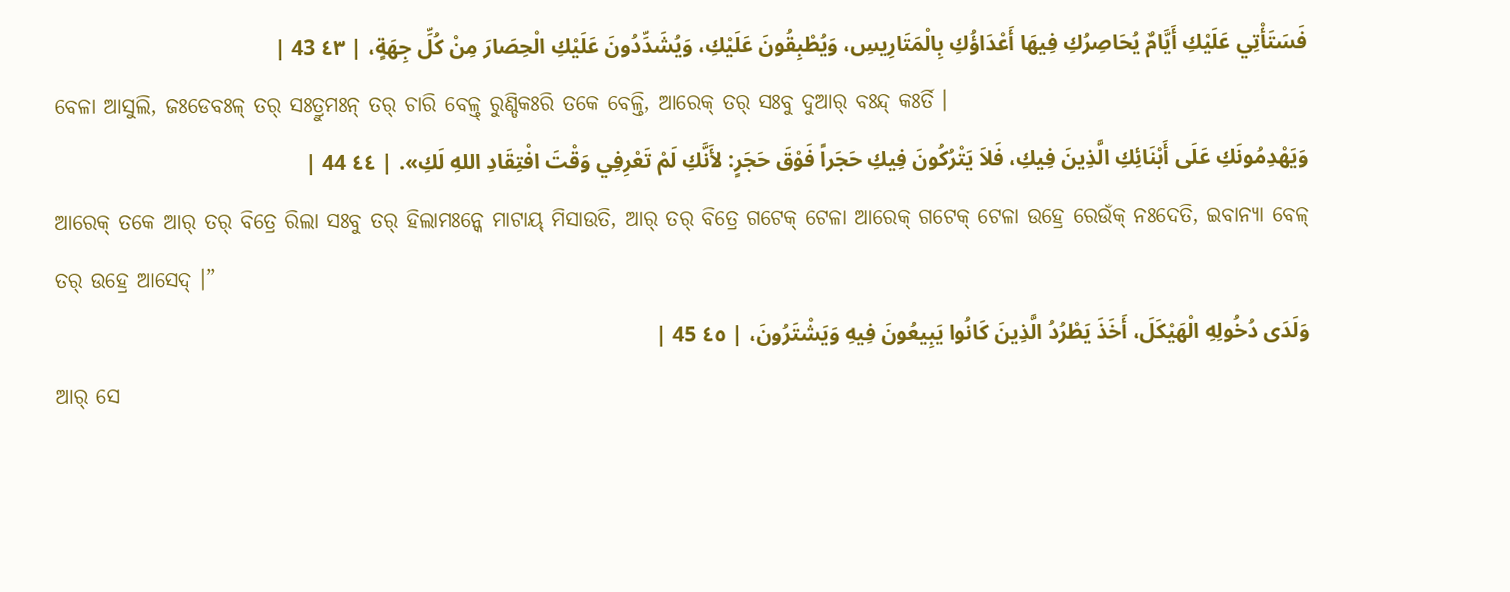فَسَتَأْتِي عَلَيْكِ أَيَّامٌ يُحَاصِرُكِ فِيهَا أَعْدَاؤُكِ بِالْمَتَارِيسِ، وَيُطْبِقُونَ عَلَيْكِ، وَيُشَدِّدُونَ عَلَيْكِ الْحِصَارَ مِنْ كُلِّ جِهَةٍ، | ٤٣ 43 |
ବେଳା ଆସୁଲି, ଜଃଡେବଃଳ୍ ତର୍ ସଃତ୍ରୁମଃନ୍ ତର୍ ଚାରି ବେଳ୍ତ୍ ରୁଣ୍ଡିକଃରି ତକେ ବେଳ୍ତି, ଆରେକ୍ ତର୍ ସଃବୁ ଦୁଆର୍ ବଃନ୍ଦ୍ କଃର୍ତି ।
وَيَهْدِمُونَكِ عَلَى أَبْنَائِكِ الَّذِينَ فِيكِ، فَلاَ يَتْرُكُونَ فِيكِ حَجَراً فَوْقَ حَجَرٍ: لأَنَّكِ لَمْ تَعْرِفِي وَقْتَ افْتِقَادِ اللهِ لَكِ». | ٤٤ 44 |
ଆରେକ୍ ତକେ ଆର୍ ତର୍ ବିତ୍ରେ ରିଲା ସଃବୁ ତର୍ ହିଲାମଃନ୍କେ ମାଟାୟ୍ ମିସାଉତି, ଆର୍ ତର୍ ବିତ୍ରେ ଗଟେକ୍ ଟେଳା ଆରେକ୍ ଗଟେକ୍ ଟେଳା ଉହ୍ରେ ରେଉଁକ୍ ନଃଦେତି, ଇବାନ୍ୟା ବେଳ୍ ତର୍ ଉହ୍ରେ ଆସେଦ୍ ।”
وَلَدَى دُخُولِهِ الْهَيْكَلَ، أَخَذَ يَطْرُدُ الَّذِينَ كَانُوا يَبِيعُونَ فِيهِ وَيَشْتَرُونَ، | ٤٥ 45 |
ଆର୍ ସେ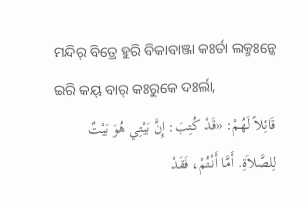ମନ୍ଦିର୍ ବିତ୍ରେ ହୁରି ବିକାବାଞ୍ଜା କଃର୍ତା ଲକ୍ମଃନ୍କେ ଇରି କୟ୍ ବାର୍ କଃରୁକେ ଦଃର୍ଲା,
قَائِلاً لَهُمْ: «قَدْ كُتِبَ: إِنَّ بَيْتِي هُوَ بَيْتٌ لِلصَّلاَةِ. أَمَّا أَنْتُمْ، فَقَدْ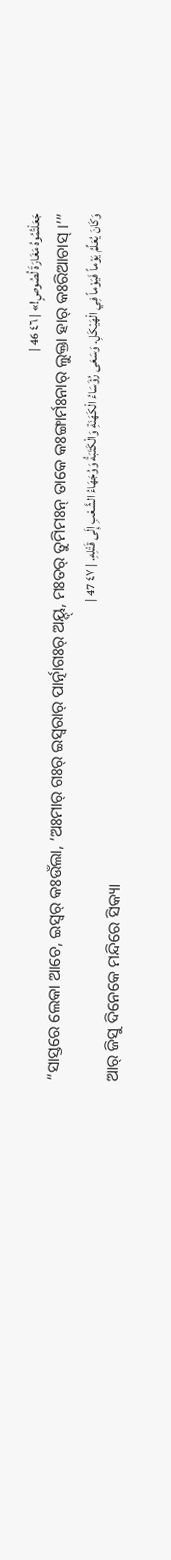جَعَلْتُمُوهُ مَغَارَةَ لُصُوصٍ!» | ٤٦ 46 |
“ସାସ୍ତରେ ଲେକା ଆଚେ, ଇସ୍ୱର୍ କଃଉଁଲା, ‘ଅଃମାର୍ ଗଃର୍ ଇସ୍ୱରାର୍ ପାର୍ତ୍ନାଗଃର୍ ଅୟ୍ଦ୍, ମଃତର୍ ତୁମିମଃନ୍ ତାକେ କଃଙ୍ଗାର୍ମଃନାର୍ ଲୁକ୍ତା ହାର୍ କଃରିଆଚାସ୍ ।’”
وَكَانَ يُعَلِّمُ يَوْماً فَيَوْماً فِي الْهَيْكَلِ. وَسَعَى رُؤَسَاءُ الْكَهَنَةِ وَالْكَتَبَةُ وَوُجَهَاءُ الشَّعْبِ إِلَى قَتْلِهِ. | ٤٧ 47 |
ଆର୍ ଜିସୁ ଦିନେକେ ମନ୍ଦିରେ ସିକ୍ୟା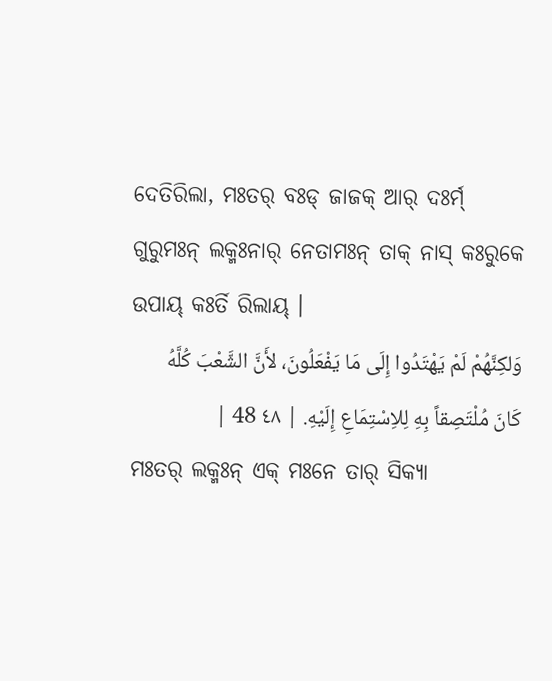ଦେତିରିଲା, ମଃତର୍ ବଃଡ୍ ଜାଜକ୍ ଆର୍ ଦଃର୍ମ୍ ଗୁରୁମଃନ୍ ଲକ୍ମଃନାର୍ ନେତାମଃନ୍ ତାକ୍ ନାସ୍ କଃରୁକେ ଉପାୟ୍ କଃର୍ତି ରିଲାୟ୍ ।
وَلكِنَّهُمْ لَمْ يَهْتَدُوا إِلَى مَا يَفْعَلُونَ، لأَنَّ الشَّعْبَ كُلَّهُ كَانَ مُلْتَصِقاً بِهِ لِلاِسْتِمَاعِ إِلَيْهِ. | ٤٨ 48 |
ମଃତର୍ ଲକ୍ମଃନ୍ ଏକ୍ ମଃନେ ତାର୍ ସିକ୍ୟା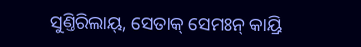ସୁଣ୍ତିରିଲାୟ୍, ସେତାକ୍ ସେମଃନ୍ କାୟ୍ରି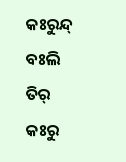କଃରୁନ୍ଦ୍ ବଃଲି ତିର୍ କଃରୁ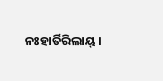ନଃହାର୍ତିରିଲାୟ୍ ।